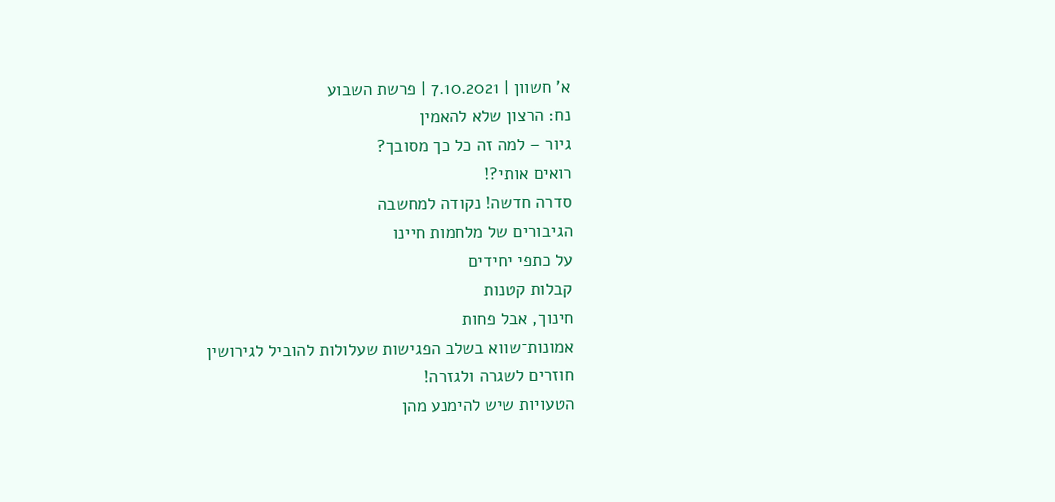א' חשוון | 7.10.2021 | פרשת השבוע
נח: הרצון שלא להאמין
גיור – למה זה כל כך מסובך?
רואים אותי?!
סדרה חדשה! נקודה למחשבה
הגיבורים של מלחמות חיינו
על כתפי יחידים
קבלות קטנות
חינוך, אבל פחות
אמונות־שווא בשלב הפגישות שעלולות להוביל לגירושין
חוזרים לשגרה ולגזרה!
הטעויות שיש להימנע מהן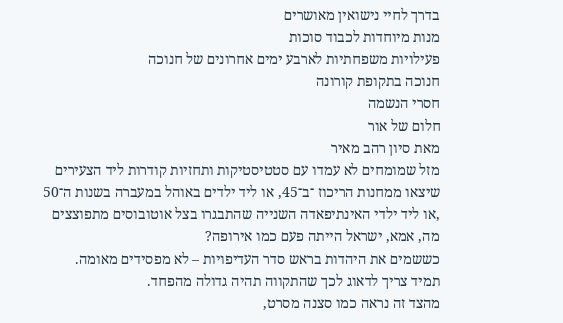בדרך לחיי נישואין מאושרים
מנות מיוחדות לכבוד סוכות
פעילויות משפחתיות לארבע ימים אחרונים של חנוכה
חנוכה בתקופת קורונה
חסרי הנשמה
חלום של אור
מאת סיון רהב מאיר
מזל שמומחים לא עמדו עם סטטיסטיקות ותחזיות קודרות ליד הצעירים שיצאו ממחנות הריכוז ־ב־45, או ליד ילדים באוהל במעברה בשנות ה־50 ,או ליד ילדי האינתיפאדה השנייה שהתבגרו בצל אוטובוסים מתפוצצים
מה, אמא, ישראל הייתה פעם כמו אירופה?
כששמים את היהדות בראש סדר העדיפויות – לא מפסידים מאומה.
תמיד צריך לדאוג לכך שהתקווה תהיה גדולה מהפחד.
מהצד זה נראה כמו סצנה מסרט,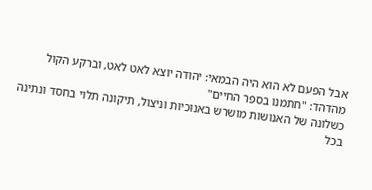אבל הפעם לא הוא היה הבמאי: יהודה יוצא לאט לאט, וברקע הקול מהדהד: "חתמנו בספר החיים"
כשלונה של האנושות מושרש באנוכיות וניצול, תיקונה תלוי בחסד ונתינה
בכל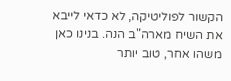הקשור לפוליטיקה, לא כדאי לייבא את השיח מארה"ב הנה. בנינו כאן משהו אחר, טוב יותר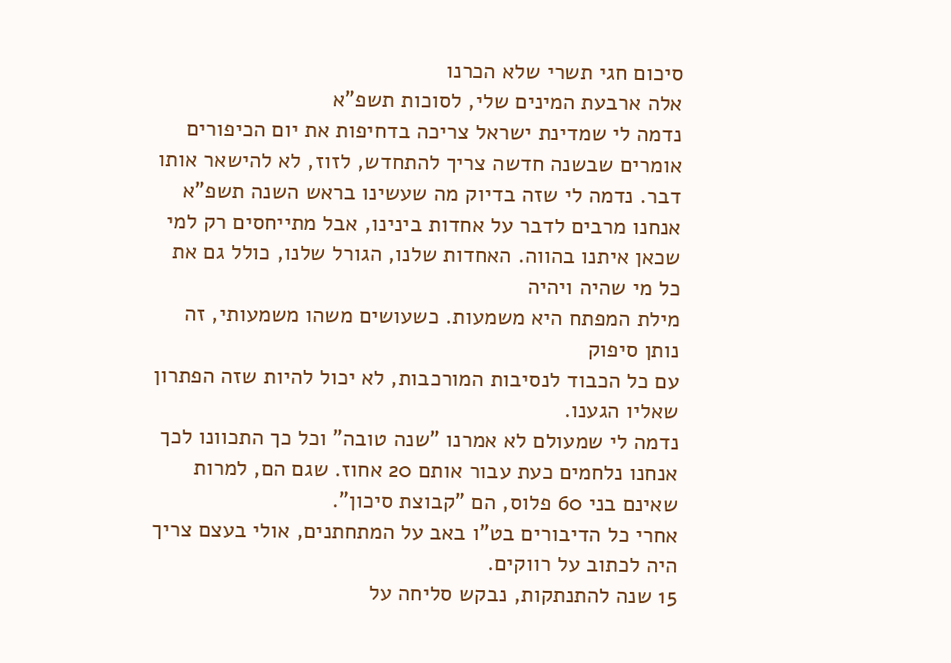סיכום חגי תשרי שלא הכרנו
אלה ארבעת המינים שלי, לסוכות תשפ"א
נדמה לי שמדינת ישראל צריכה בדחיפות את יום הכיפורים
אומרים שבשנה חדשה צריך להתחדש, לזוז, לא להישאר אותו דבר. נדמה לי שזה בדיוק מה שעשינו בראש השנה תשפ"א
אנחנו מרבים לדבר על אחדות בינינו, אבל מתייחסים רק למי שכאן איתנו בהווה. האחדות שלנו, הגורל שלנו, כולל גם את כל מי שהיה ויהיה
מילת המפתח היא משמעות. כשעושים משהו משמעותי, זה נותן סיפוק
עם כל הכבוד לנסיבות המורכבות, לא יכול להיות שזה הפתרון שאליו הגענו.
נדמה לי שמעולם לא אמרנו "שנה טובה" וכל כך התכוונו לכך
אנחנו נלחמים כעת עבור אותם 20 אחוז. שגם הם, למרות שאינם בני 60 פלוס, הם "קבוצת סיכון".
אחרי כל הדיבורים בט"ו באב על המתחתנים, אולי בעצם צריך היה לכתוב על רווקים.
15 שנה להתנתקות, נבקש סליחה על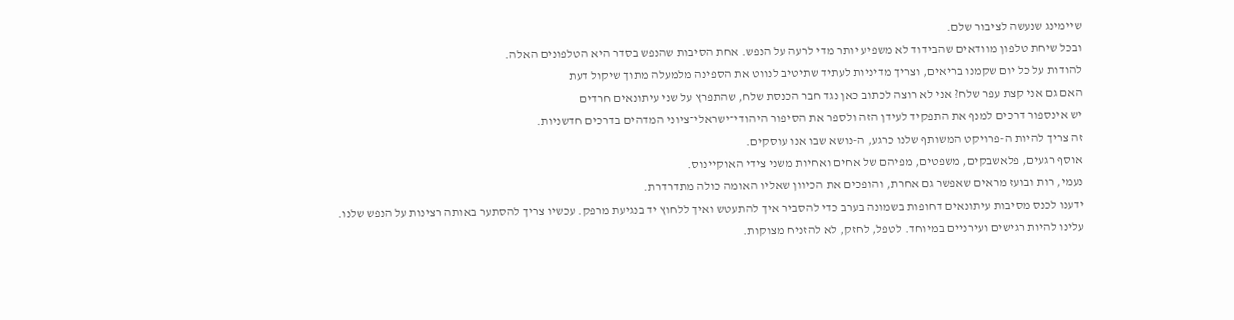שיימינג שנעשה לציבור שלם.
ובכל שיחת טלפון מוודאים שהבידוד לא משפיע יותר מדי לרעה על הנפש. אחת הסיבות שהנפש בסדר היא הטלפונים האלה.
להודות על כל יום שקמנו בריאים, וצריך מדיניות לעתיד שתיטיב לנווט את הספינה מלמעלה מתוך שיקול דעת
האם גם אני קצת עפר שלח? אני לא רוצה לכתוב כאן נגד חבר הכנסת שלח, שהתפרץ על שני עיתונאים חרדים
יש אינספור דרכים למנף את התפקיד לעידן הזה ולספר את הסיפור היהודי־ישראלי־ציוני המדהים בדרכים חדשניות.
זה צריך להיות ה-פרויקט המשותף שלנו כרגע, ה-נושא שבו אנו עוסקים.
אוסף רגעים, פלאשבקים, משפטים, מפיהם של אחים ואחיות משני צידי האוקיינוס.
נעמי, רות ובועז מראים שאפשר גם אחרת, והופכים את הכיוון שאליו האומה כולה מתדרדרת.
ידענו לכנס מסיבות עיתונאים דחופות בשמונה בערב כדי להסביר איך להתעטש ואיך ללחוץ יד בנגיעת מרפק. עכשיו צריך להסתער באותה רצינות על הנפש שלנו.
עלינו להיות רגישים ועירניים במיוחד. לטפל, לחזק, לא להזניח מצוקות.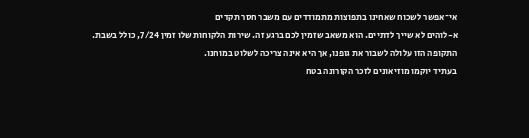אי־אפשר לשכוח שאחינו בתפוצות מתמודדים עם משבר חסר תקדים
א-לוהים לא שייך לדתיים. הוא משאב שזמין לכם ברגע זה. שירות הלקוחות שלו זמין 7/24, כולל בשבת.
התקופה הזו עלולה לשבור את גופנו, אך היא אינה צריכה לשלוט במוחנו.
בעתיד יוקמו מוזיאונים לזכר הקורונה בטח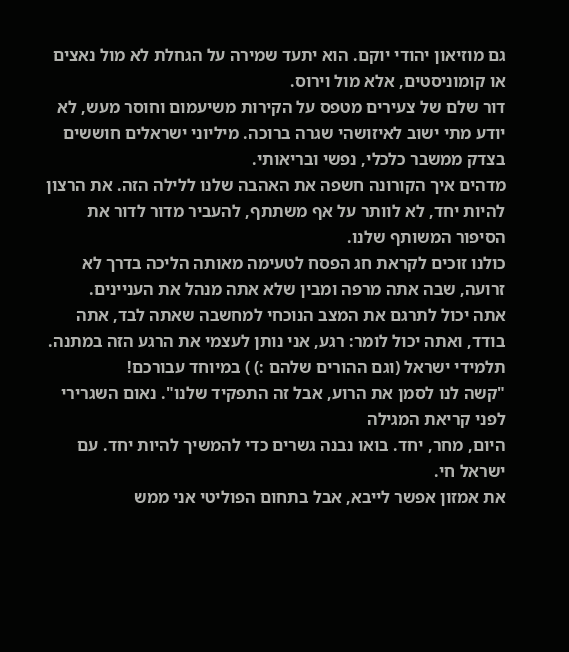גם מוזיאון יהודי יוקם. הוא יתעד שמירה על הגחלת לא מול נאצים או קומוניסטים, אלא מול וירוס.
דור שלם של צעירים מטפס על הקירות משיעמום וחוסר מעש, לא יודע מתי ישוב לאיזושהי שגרה ברוכה. מיליוני ישראלים חוששים בצדק ממשבר כלכלי, נפשי ובריאותי.
מדהים איך הקורונה חשפה את האהבה שלנו ללילה הזה. את הרצון להיות יחד, לא לוותר על אף משתתף, להעביר מדור לדור את הסיפור המשותף שלנו.
כולנו זוכים לקראת חג הפסח לטעימה מאותה הליכה בדרך לא זרועה, שבה אתה מרפה ומבין שלא אתה מנהל את העניינים.
אתה יכול לתרגם את המצב הנוכחי למחשבה שאתה לבד, אתה בודד, ואתה יכול לומר: רגע, אני נותן לעצמי את הרגע הזה במתנה.
תלמידי ישראל (וגם ההורים שלהם :) ) במיוחד עבורכם!
"קשה לנו לסמן את הרוע, אבל זה התפקיד שלנו". נאום השגרירי לפני קריאת המגילה
היום, מחר, יחד. בואו נבנה גשרים כדי להמשיך להיות יחד. עם ישראל חי.
את אמזון אפשר לייבא, אבל בתחום הפוליטי אני ממש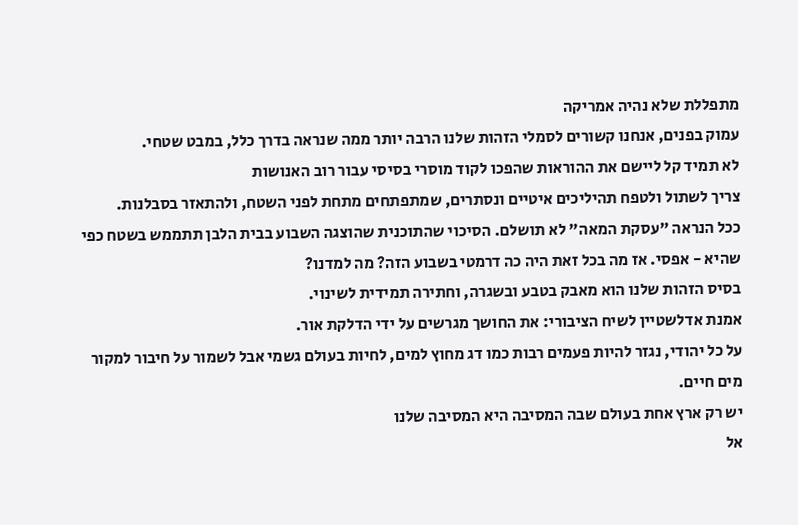מתפללת שלא נהיה אמריקה
עמוק בפנים, אנחנו קשורים לסמלי הזהות שלנו הרבה יותר ממה שנראה בדרך כלל, במבט שטחי.
לא תמיד קל ליישם את ההוראות שהפכו לקוד מוסרי בסיסי עבור רוב האנושות
צריך לשתול ולטפח תהיליכים איטיים ונסתרים, שמתפתחים מתחת לפני השטח, ולהתאזר בסבלנות.
ככל הנראה "עסקת המאה" לא תושלם. הסיכוי שהתוכנית שהוצגה השבוע בבית הלבן תתממש בשטח כפי שהיא - אפסי. אז מה בכל זאת היה כה דרמטי בשבוע הזה? מה למדנו?
בסיס הזהות שלנו הוא מאבק בטבע ובשגרה, וחתירה תמידית לשינוי.
אמנת אדלשטיין לשיח הציבורי: את החושך מגרשים על ידי הדלקת אור.
על כל יהודי, נגזר להיות פעמים רבות כמו דג מחוץ למים, לחיות בעולם גשמי אבל לשמור על חיבור למקור מים חיים.
יש רק ארץ אחת בעולם שבה המסיבה היא המסיבה שלנו
אל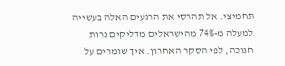תחמיצי. אל תהרסי את הרגעים האלה בעשייה
למעלה מ-74% מהישראלים מדליקים נרות חנוכה, לפי הסקר האחרון. איך שומרים על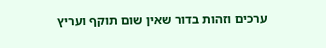ערכים וזהות בדור שאין שום תוקף ועריץ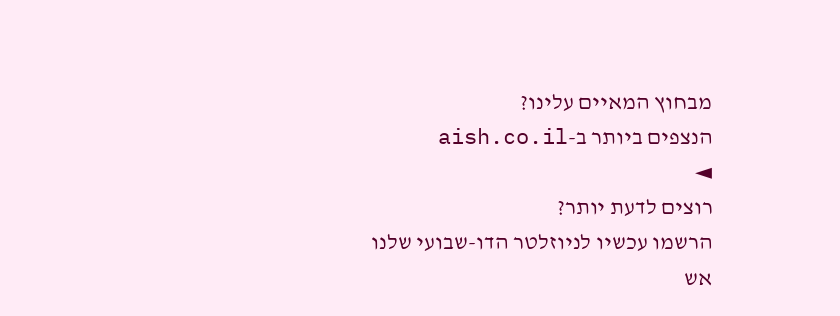מבחוץ המאיים עלינו?
הנצפים ביותר ב-aish.co.il
◄
רוצים לדעת יותר?
הרשמו עכשיו לניוזלטר הדו-שבועי שלנו
אש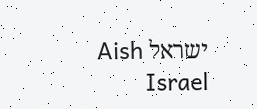ישראל Aish Israel